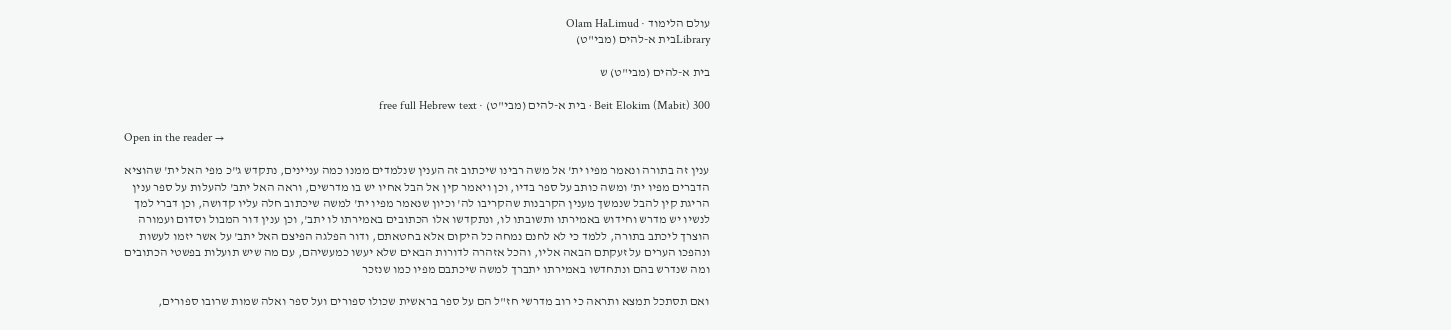עולם הלימוד · Olam HaLimud
Libraryבית א-להים (מבי"ט)

בית א-להים (מבי"ט) ש

Beit Elokim (Mabit) 300 · בית א-להים (מבי"ט) · free full Hebrew text

Open in the reader →

ענין זה בתורה ונאמר מפיו ית' אל משה רבינו שיכתוב זה הענין שנלמדים ממנו כמה עניינים, נתקדש ג"כ מפי האל ית' שהוציא הדברים מפיו ית' ומשה כותב על ספר בדיו, וכן ויאמר קין אל הבל אחיו יש בו מדרשים, וראה האל יתב' להעלות על ספר ענין הריגת קין להבל שנמשך מענין הקרבנות שהקריבו לה' וכיון שנאמר מפיו ית' למשה שיכתוב חלה עליו קדושה, וכן דברי למך לנשיו יש מדרש וחידוש באמירתו ותשובתו לו, ונתקדשו אלו הכתובים באמירתו לו יתב', וכן ענין דור המבול וסדום ועמורה הוצרך ליכתב בתורה, ללמד כי לא לחנם נמחה כל היקום אלא בחטאתם, ודור הפלגה הפיצם האל יתב' על אשר יזמו לעשות ונהפכו הערים על זעקתם הבאה אליו, והכל אזהרה לדורות הבאים שלא יעשו כמעשיהם, עם מה שיש תועלות בפשטי הכתובים ומה שנדרש בהם ונתחדשו באמירתו יתברך למשה שיכתבם מפיו כמו שנזכר

ואם תסתכל תמצא ותראה כי רוב מדרשי חז"ל הם על ספר בראשית שכולו ספורים ועל ספר ואלה שמות שרובו ספורים,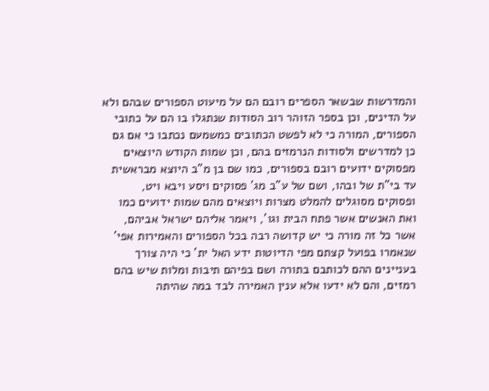והמדרשות שבשאר הספרים רובם הם על מיעוט הספורים שבהם ולא על הדינים, וכן בספר הזוהר רוב הסודות שנתגלו בו הם על כתובי הספורים, המורה כי לא לפשט הכתובים כמשמעם נכתבו כי אם גם כן למדרשים ולסודות הנרמזים בהם, וכן שמות הקודש היוצאים מפסוקים ידועים רובם בספורים, כמו שם בן מ"ב היוצא מבראשית עד בי"ת של ובהו, ושם של ע"ב מג' פסוקים ויסע ויבא ויט, ופסוקים מסוגלים להמלט מצרות ויוצאים מהם שמות ידועים כמו ואת האנשים אשר פתח הבית וגו', ויאמר אליהם ישראל אביהם, אשר כל זה מורה כי יש קדושה רבה בכל הספורים והאמירות אפי' שנאמרו בפועל קצתם מפי הדיוטות ידע האל ית' כי היה צורך בעניינים ההם לכותבם בתורה ושם בפיהם תיבות ומלות שיש בהם רמזים, והם לא ידעו אלא ענין האמירה לבד במה שהיתה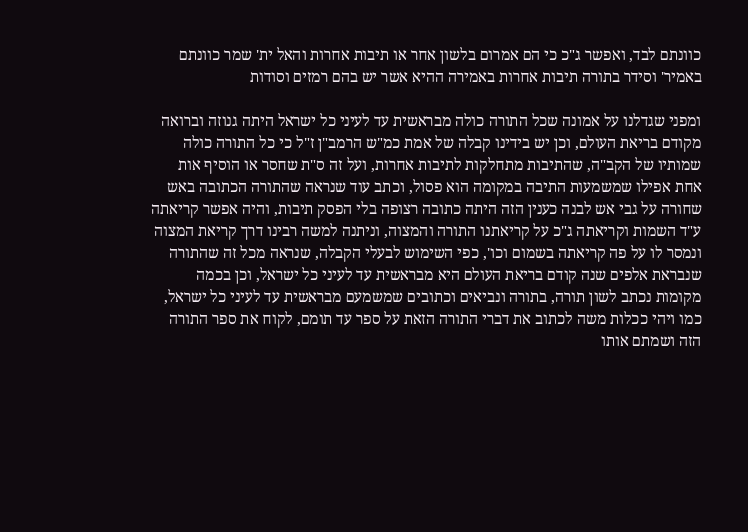כוונתם לבד, ואפשר ג"כ כי הם אמרום בלשון אחר או תיבות אחרות והאל ית' שמר כוונתם באמיר' וסידר בתורה תיבות אחרות באמירה ההיא אשר יש בהם רמזים וסודות

ומפני שגדלנו על אמונה שכל התורה כולה מבראשית עד לעיני כל ישראל היתה גנוזה וברואה מקודם בריאת העולם, וכן יש בידינו קבלה של אמת כמ"ש הרמב"ן ז"ל כי כל התורה כולה שמותיו של הקב"ה, שהתיבות מתחלקות לתיבות אחרות, ועל זה ס"ת שחסר או הוסיף אות אחת אפילו שמשמעות התיבה במקומה הוא פסול, וכתב עוד שנראה שהתורה הכתובה באש שחורה על גבי אש לבנה כענין הזה היתה כתובה רצופה בלי הפסק תיבות, והיה אפשר קריאתה ע"ד השמות וקריאתה ג"כ על קריאתנו התורה והמצוה, וניתנה למשה רבינו דרך קריאת המצוה ונמסר לו על פה קריאתה בשמום וכו', כפי השימוש לבעלי הקבלה, שנראה מכל זה שהתורה שנבראת אלפים שנה קודם בריאת העולם היא מבראשית עד לעיני כל ישראל, וכן בכמה מקומות נכתב לשון תורה, בתורה ונביאים וכתובים שמשמעם מבראשית עד לעיני כל ישראל, כמו ויהי ככלות משה לכתוב את דברי התורה הזאת על ספר עד תומם, לקוח את ספר התורה הזה ושמתם אותו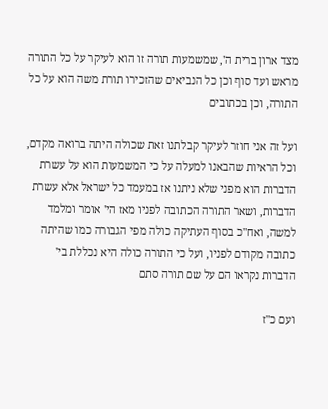מצד ארון ברית ה', שמשמעות תורה זו הוא לעיקר על כל התורה מראש ועד סוף וכן כל הנביאים שהזכירו תורת משה הוא על כל התורה, וכן בכתובים

ועל זה אני חוזר לעיקר קבלתנו זאת שכולה היתה ברואה מקדם, וכל הראיות שהבאנו למעלה על כי המשמעות הוא על עשרת הדברות הוא מפני שלא ניתנו אז במעמד כל ישראל אלא עשרת הדברות, ושאר התורה הכתובה לפניו מאז הי' אומר ומלמד למשה, ואח"כ בסוף העתיקה כולה מפי הגבורה כמו שהיתה כתובה מקודם לפניו, ועל כי התורה כולה היא נכללת בי' הדברות נקראו הם על שם תורה סתם

ועם כ"ז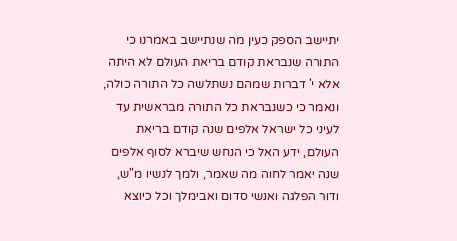יתיישב הספק כעין מה שנתיישב באמרנו כי התורה שנבראת קודם בריאת העולם לא היתה אלא י' דברות שמהם נשתלשה כל התורה כולה, ונאמר כי כשנבראת כל התורה מבראשית עד לעיני כל ישראל אלפים שנה קודם בריאת העולם, ידע האל כי הנחש שיברא לסוף אלפים שנה יאמר לחוה מה שאמר, ולמך לנשיו מ"ש, ודור הפלגה ואנשי סדום ואבימלך וכל כיוצא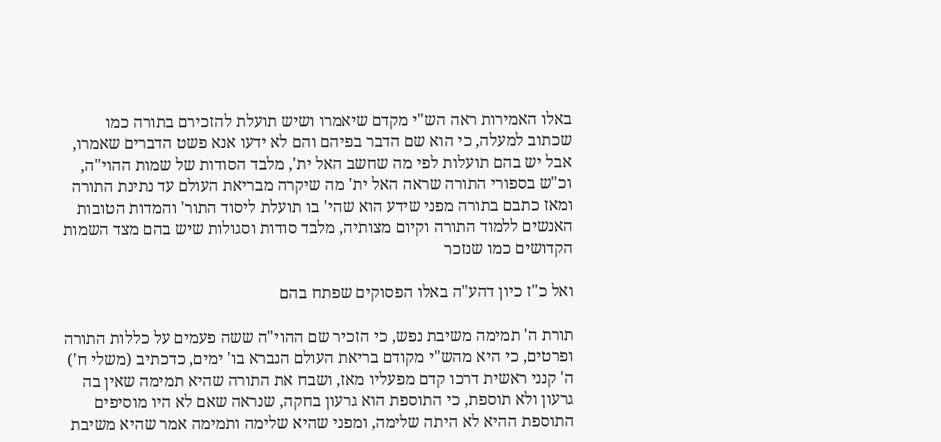באלו האמירות ראה הש"י מקדם שיאמרו ושיש תועלת להזכירם בתורה כמו שכתוב למעלה, כי הוא שם הדבר בפיהם והם לא ידעו אנא פשט הדברים שאמרו, אבל יש בהם תועלות לפי מה שחשב האל ית', מלבד הסודות של שמות ההוי"ה, וכ"ש בספורי התורה שראה האל ית' מה שיקרה מבריאת העולם עד נתינת התורה ומאז כתבם בתורה מפני שידע הוא שהי' בו תועלת ליסוד התור' והמדות הטובות האנשים ללמוד התורה וקיום מצותיה, מלבד סודות וסגולות שיש בהם מצד השמות הקדושים כמו שנזכר

ואל כ"ז כיון דהע"ה באלו הפסוקים שפתח בהם

תורת ה' תמימה משיבת נפש, כי הזכיר שם ההוי"ה ששה פעמים על כללות התורה ופרטים, כי היא מהש"י מקודם בריאת העולם הנברא בו' ימים, כדכתיב (משלי ח') ה' קנני ראשית דרכו קדם מפעליו מאז, ושבח את התורה שהיא תמימה שאין בה גרעון ולא תוספת, כי התוספת הוא גרעון בחקה, שנראה שאם לא היו מוסיפים התוספת ההיא לא היתה שלימה, ומפני שהיא שלימה ותמימה אמר שהיא משיבת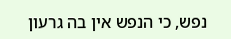נפש, כי הנפש אין בה גרעון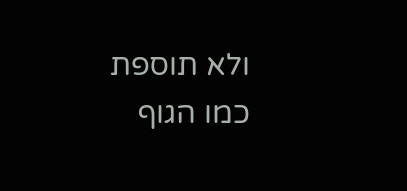ולא תוספת כמו הגוף